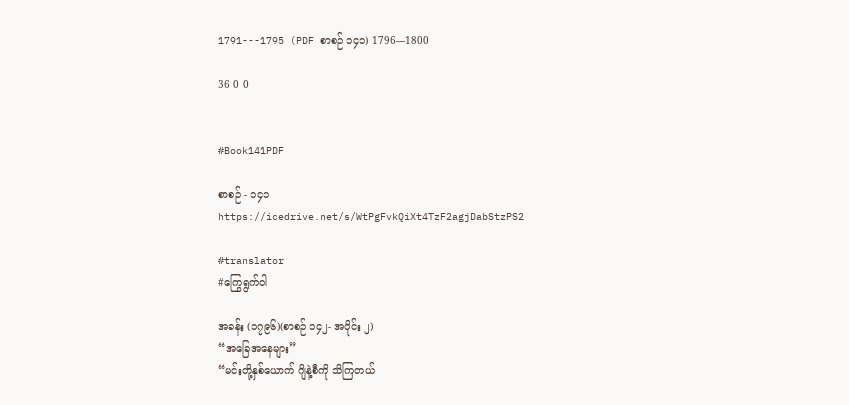1791---1795 (PDF စာစဉ် ၁၄၁) 1796---1800

36 0 0


#Book141PDF

စာစဉ် - ၁၄၁
https://icedrive.net/s/WtPgFvkQiXt4TzF2agjDabStzPS2

#translator
#ကြွေရွက်ဝါ

အခန်း (၁၇၉၆)(စာစဉ် ၁၄၂- အပိုင်း ၂)
“အခြေအနေများ”
“မင်းတို့နှစ်ယောက် ဂျိနဲ့စီကို သိကြတယ်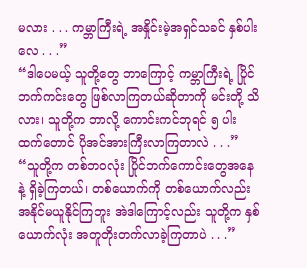မလား . . . ကမ္ဘာကြီးရဲ့ အနှိုင်းမဲ့အရှင်သခင် နှစ်ပါးလေ . . .”
“ဒါပေမယ့် သူတို့တွေ ဘာကြောင့် ကမ္ဘာကြီးရဲ့ ပြိုင်ဘက်ကင်းတွေ ဖြစ်လာကြတယ်ဆိုတာကို မင်းတို့ သိလား၊ သူတို့က ဘာလို့ ကောင်းကင်ဘုရင် ၅ ပါးထက်တောင် ပိုအင်အားကြီးလာကြတာလဲ . . .”
“သူတို့က တစ်ဘဝလုံး ပြိုင်ဘက်ကောင်းတွေအနေနဲ့ ရှိခဲ့ကြတယ်၊ တစ်ယောက်ကို တစ်ယောက်လည်း အနိုင်မယူနိုင်ကြဘူး အဲဒါကြောင့်လည်း သူတို့က နှစ်ယောက်လုံး အတူတိုးတက်လာခဲ့ကြတာပဲ . . .”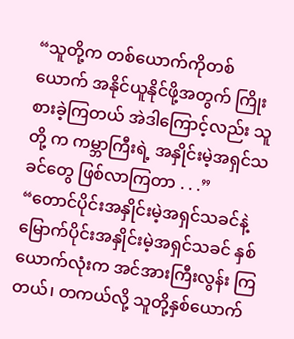“သူတို့က တစ်ယောက်ကိုတစ်ယောက် အနိုင်ယူနိုင်ဖို့အတွက် ကြိုးစားခဲ့ကြတယ် အဲဒါကြောင့်လည်း သူတို့ က ကမ္ဘာကြီးရဲ့ အနှိုင်းမဲ့အရှင်သခင်တွေ ဖြစ်လာကြတာ . . .”
“တောင်ပိုင်းအနှိုင်းမဲ့အရှင်သခင်နဲ့ မြောက်ပိုင်းအနှိုင်းမဲ့အရှင်သခင် နှစ်ယောက်လုံးက အင်အားကြီးလွန်း ကြတယ်၊ တကယ်လို့ သူတို့နှစ်ယောက်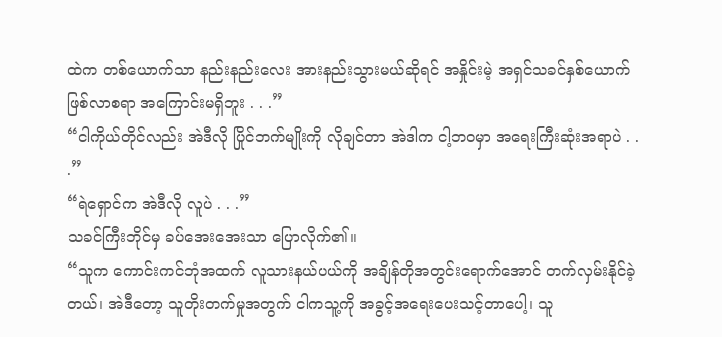ထဲက တစ်ယောက်သာ နည်းနည်းလေး အားနည်းသွားမယ်ဆိုရင် အနှိုင်းမဲ့ အရှင်သခင်နှစ်ယောက် ဖြစ်လာစရာ အကြောင်းမရှိဘူး . . .”
“ငါကိုယ်တိုင်လည်း အဲဒီလို ပြိုင်ဘက်မျိုးကို လိုချင်တာ အဲဒါက ငါ့ဘဝမှာ အရေးကြီးဆုံးအရာပဲ . . .”
“ရဲရှောင်က အဲဒီလို လူပဲ . . .”
သခင်ကြီးဘိုင်မှ ခပ်အေးအေးသာ ပြောလိုက်၏။
“သူက ကောင်းကင်ဘုံအထက် လူသားနယ်ပယ်ကို အချိန်တိုအတွင်းရောက်အောင် တက်လှမ်းနိုင်ခဲ့တယ်၊ အဲဒီတော့ သူတိုးတက်မှုအတွက် ငါကသူ့ကို အခွင့်အရေးပေးသင့်တာပေါ့၊ သူ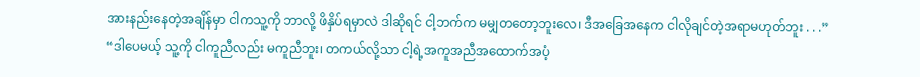အားနည်းနေတဲ့အချိန်မှာ ငါကသူ့ကို ဘာလို့ ဖိနှိပ်ရမှာလဲ ဒါဆိုရင် ငါ့ဘက်က မမျှတတော့ဘူးလေ၊ ဒီအခြေအနေက ငါလိုချင်တဲ့အရာမဟုတ်ဘူး . . .”
“ဒါပေမယ့် သူ့ကို ငါကူညီလည်း မကူညီဘူး၊ တကယ်လို့သာ ငါ့ရဲ့အကူအညီအထောက်အပံ့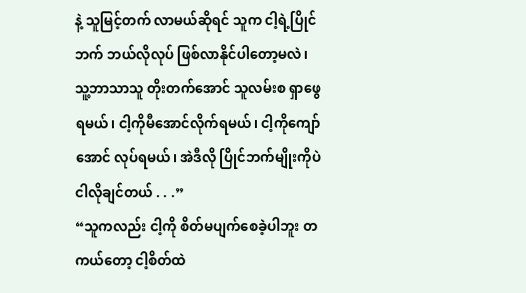နဲ့ သူမြင့်တက် လာမယ်ဆိုရင် သူက ငါ့ရဲ့ပြိုင်ဘက် ဘယ်လိုလုပ် ဖြစ်လာနိုင်ပါတော့မလဲ၊ သူ့ဘာသာသူ တိုးတက်အောင် သူလမ်းစ ရှာဖွေရမယ်၊ ငါ့ကိုမီအောင်လိုက်ရမယ်၊ ငါ့ကိုကျော်အောင် လုပ်ရမယ်၊ အဲဒီလို ပြိုင်ဘက်မျိုးကိုပဲ ငါလိုချင်တယ် . . .”
“သူကလည်း ငါ့ကို စိတ်မပျက်စေခဲ့ပါဘူး တကယ်တော့ ငါ့စိတ်ထဲ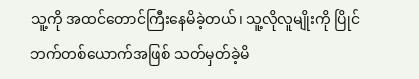သူ့ကို အထင်တောင်ကြီးနေမိခဲ့တယ်၊ သူ့လိုလူမျိုးကို ပြိုင်ဘက်တစ်ယောက်အဖြစ် သတ်မှတ်ခဲ့မိ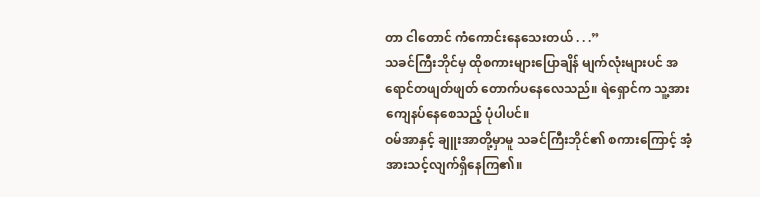တာ ငါတောင် ကံကောင်းနေသေးတယ် . . .”
သခင်ကြီးဘိုင်မှ ထိုစကားများပြောချိန် မျက်လုံးများပင် အရောင်တဖျတ်ဖျတ် တောက်ပနေလေသည်။ ရဲရှောင်က သူ့အား ကျေနပ်နေစေသည့် ပုံပါပင်။
ဝမ်အာနှင့် ချူးအာတို့မှာမူ သခင်ကြီးဘိုင်၏ စကားကြောင့် အံ့အားသင့်လျက်ရှိနေကြ၏။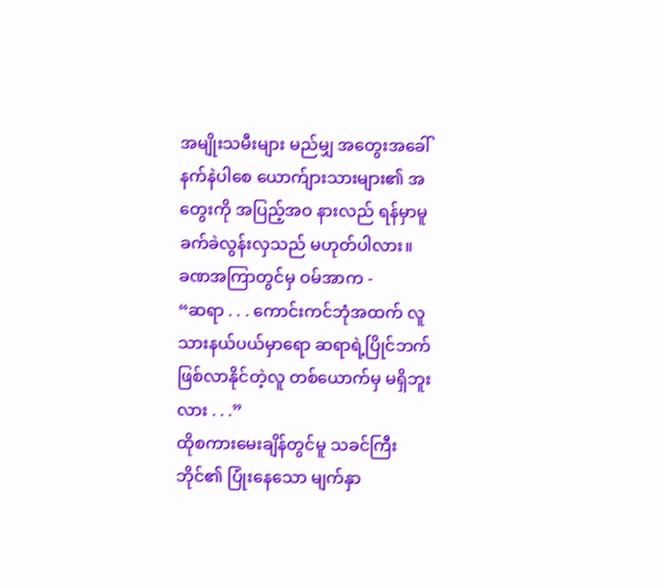အမျိုးသမီးများ မည်မျှ အတွေးအခေါ်နက်နဲပါစေ ယောက်ျားသားများ၏ အတွေးကို အပြည့်အဝ နားလည် ရန်မှာမူ ခက်ခဲလွန်းလှသည် မဟုတ်ပါလား။
ခဏအကြာတွင်မှ ဝမ်အာက -
“ဆရာ . . . ကောင်းကင်ဘုံအထက် လူသားနယ်ပယ်မှာရော ဆရာရဲ့ပြိုင်ဘက် ဖြစ်လာနိုင်တဲ့လူ တစ်ယောက်မှ မရှိဘူးလား . . .”
ထိုစကားမေးချိန်တွင်မူ သခင်ကြီးဘိုင်၏ ပြုံးနေသော မျက်နှာ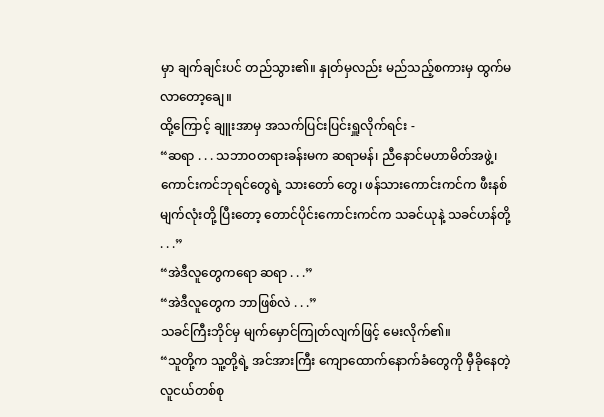မှာ ချက်ချင်းပင် တည်သွား၏။ နှုတ်မှလည်း မည်သည့်စကားမှ ထွက်မလာတော့ချေ။
ထို့ကြောင့် ချူးအာမှ အသက်ပြင်းပြင်းရှူလိုက်ရင်း -
“ဆရာ . . . သဘာဝတရားခန်းမက ဆရာမန်၊ ညီနောင်မဟာမိတ်အဖွဲ့၊ ကောင်းကင်ဘုရင်တွေရဲ့ သားတော် တွေ၊ ဖန်သားကောင်းကင်က ဖီးနစ်မျက်လုံးတို့ ပြီးတော့ တောင်ပိုင်းကောင်းကင်က သခင်ယုနဲ့ သခင်ဟန်တို့ . . .”
“အဲဒီလူတွေကရော ဆရာ . . .”
“အဲဒီလူတွေက ဘာဖြစ်လဲ . . .”
သခင်ကြီးဘိုင်မှ မျက်မှောင်ကြုတ်လျက်ဖြင့် မေးလိုက်၏။
“သူတို့က သူ့တို့ရဲ့ အင်အားကြီး ကျောထောက်နောက်ခံတွေကို မှီခိုနေတဲ့ လူငယ်တစ်စု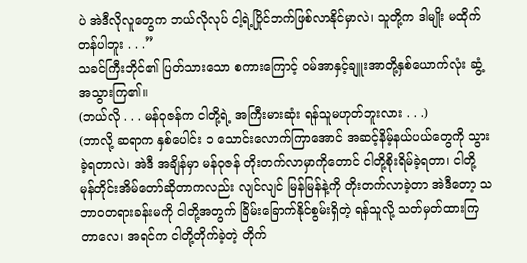ပဲ အဲဒီလိုလူတွေက ဘယ်လိုလုပ် ငါ့ရဲ့ပြိုင်ဘက်ဖြစ်လာနိုင်မှာလဲ၊ သူတို့က ဒါမျိုး မထိုက်တန်ပါဘူး . . .”
သခင်ကြီးဘိုင်၏ ပြတ်သားသော စကားကြောင့် ဝမ်အာနှင့်ချူးအာတို့နှစ်ယောက်လုံး ဆွံ့အသွားကြ၏။
(ဘယ်လို . . . မန်ဝုဇန်က ငါတို့ရဲ့ အကြီးမားဆုံး ရန်သူမဟုတ်ဘူးလား . . .)
(ဘာလို့ ဆရာက နှစ်ပေါင်း ၁ သောင်းလောက်ကြာအောင် အဆင့်နိမ့်နယ်ပယ်တွေကို သွားခဲ့ရတာလဲ၊ အဲဒီ အချိန်မှာ မန်ဝုဇန် တိုးတက်လာမှာကိုတောင် ငါတို့စိုးရိမ်ခဲ့ရတာ၊ ငါတို့ မုန်တိုင်းအိမ်တော်ဆိုတာကလည်း လျင်လျင် မြန်မြန်နဲ့ကို တိုးတက်လာခဲ့တာ အဲဒီတော့ သဘာဝတရားခန်းမကို ငါတို့အတွက် ခြိမ်းခြောက်နိုင်စွမ်းရှိတဲ့ ရန်သူလို့ သတ်မှတ်ထားကြတာလေ၊ အရင်က ငါတို့တိုက်ခဲ့တဲ့ တိုက်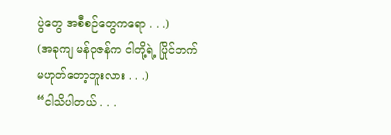ပွဲတွေ အစီစဉ်တွေကရော . . .)
(အခုကျ မန်ဝုဇန်က ငါတို့ရဲ့ ပြိုင်ဘက် မဟုတ်တော့ဘူးလား . . .)
“ငါသိပါတယ် . . .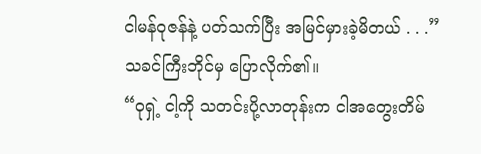ငါမန်ဝုဇန်နဲ့ ပတ်သက်ပြီး အမြင်မှားခဲ့မိတယ် . . .”
သခင်ကြီးဘိုင်မှ ပြောလိုက်၏။
“ဝုရှဲ့ ငါ့ကို သတင်းပို့လာတုန်းက ငါအတွေးတိမ်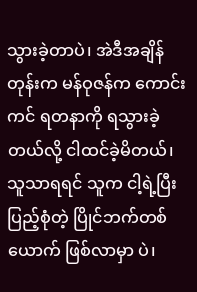သွားခဲ့တာပဲ၊ အဲဒီအချိန်တုန်းက မန်ဝုဇန်က ကောင်းကင် ရတနာကို ရသွားခဲ့တယ်လို့ ငါထင်ခဲ့မိတယ်၊ သူသာရရင် သူက ငါ့ရဲ့ပြီးပြည့်စုံတဲ့ ပြိုင်ဘက်တစ်ယောက် ဖြစ်လာမှာ ပဲ၊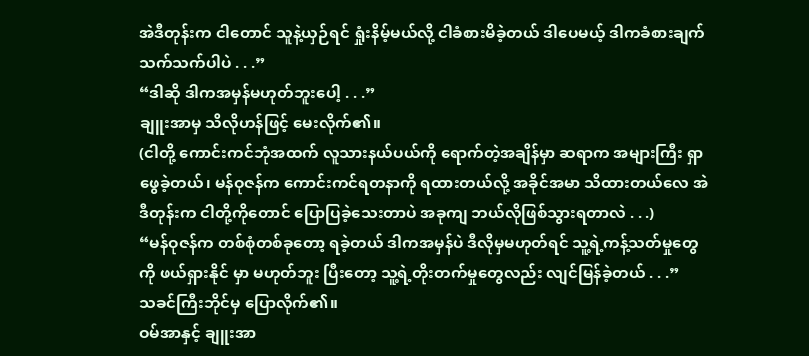အဲဒီတုန်းက ငါတောင် သူနဲ့ယှဉ်ရင် ရှုံးနိမ့်မယ်လို့ ငါခံစားမိခဲ့တယ် ဒါပေမယ့် ဒါကခံစားချက်သက်သက်ပါပဲ . . .”
“ဒါဆို ဒါကအမှန်မဟုတ်ဘူးပေါ့ . . .”
ချူးအာမှ သိလိုဟန်ဖြင့် မေးလိုက်၏။
(ငါတို့ ကောင်းကင်ဘုံအထက် လူသားနယ်ပယ်ကို ရောက်တဲ့အချိန်မှာ ဆရာက အများကြီး ရှာဖွေခဲ့တယ်၊ မန်ဝုဇန်က ကောင်းကင်ရတနာကို ရထားတယ်လို့ အခိုင်အမာ သိထားတယ်လေ အဲဒီတုန်းက ငါတို့ကိုတောင် ပြောပြခဲ့သေးတာပဲ အခုကျ ဘယ်လိုဖြစ်သွားရတာလဲ . . .)
“မန်ဝုဇန်က တစ်စုံတစ်ခုတော့ ရခဲ့တယ် ဒါကအမှန်ပဲ ဒီလိုမှမဟုတ်ရင် သူ့ရဲ့ကန့်သတ်မှုတွေကို ဖယ်ရှားနိုင် မှာ မဟုတ်ဘူး ပြီးတော့ သူ့ရဲ့တိုးတက်မှုတွေလည်း လျင်မြန်ခဲ့တယ် . . .”
သခင်ကြီးဘိုင်မှ ပြောလိုက်၏။
ဝမ်အာနှင့် ချူးအာ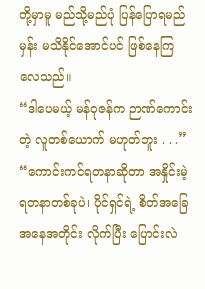တို့မှာမူ မည်သို့မည်ပုံ ပြန်ပြောရမည်မှန်း မသိနိုင်အောင်ပင် ဖြစ်နေကြလေသည်။
“ဒါပေမယ့် မန်ဝုဇန်က ဉာဏ်ကောင်းတဲ့ လူတစ်ယောက် မဟုတ်ဘူး . . .”
“ကောင်းကင်ရတနာဆိုတာ အနှိုင်းမဲ့ ရတနာတစ်ခုပဲ၊ ပိုင်ရှင်ရဲ့ စိတ်အခြေအနေအတိုင်း လိုက်ပြီး ပြောင်းလဲ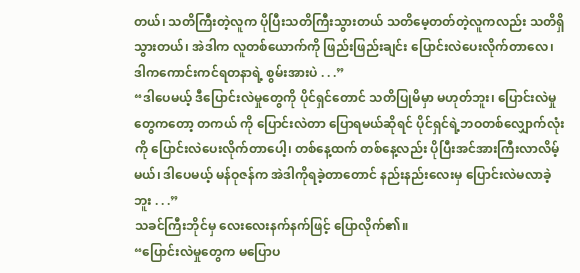တယ်၊ သတိကြီးတဲ့လူက ပိုပြီးသတိကြီးသွားတယ် သတိမေ့တတ်တဲ့လူကလည်း သတိရှိသွားတယ်၊ အဲဒါက လူတစ်ယောက်ကို ဖြည်းဖြည်းချင်း ပြောင်းလဲပေးလိုက်တာလေ၊ ဒါကကောင်းကင်ရတနာရဲ့ စွမ်းအားပဲ . . .”
“ဒါပေမယ့် ဒီပြောင်းလဲမှုတွေကို ပိုင်ရှင်တောင် သတိပြုမိမှာ မဟုတ်ဘူး၊ ပြောင်းလဲမှုတွေကတော့ တကယ် ကို ပြောင်းလဲတာ ပြောရမယ်ဆိုရင် ပိုင်ရှင်ရဲ့ဘဝတစ်လျှောက်လုံးကို ပြောင်းလဲပေးလိုက်တာပေါ့၊ တစ်နေ့ထက် တစ်နေ့လည်း ပိုပြီးအင်အားကြီးလာလိမ့်မယ်၊ ဒါပေမယ့် မန်ဝုဇန်က အဲဒါကိုရခဲ့တာတောင် နည်းနည်းလေးမှ ပြောင်းလဲမလာခဲ့ဘူး . . .”
သခင်ကြီးဘိုင်မှ လေးလေးနက်နက်ဖြင့် ပြောလိုက်၏။
“ပြောင်းလဲမှုတွေက မပြောပ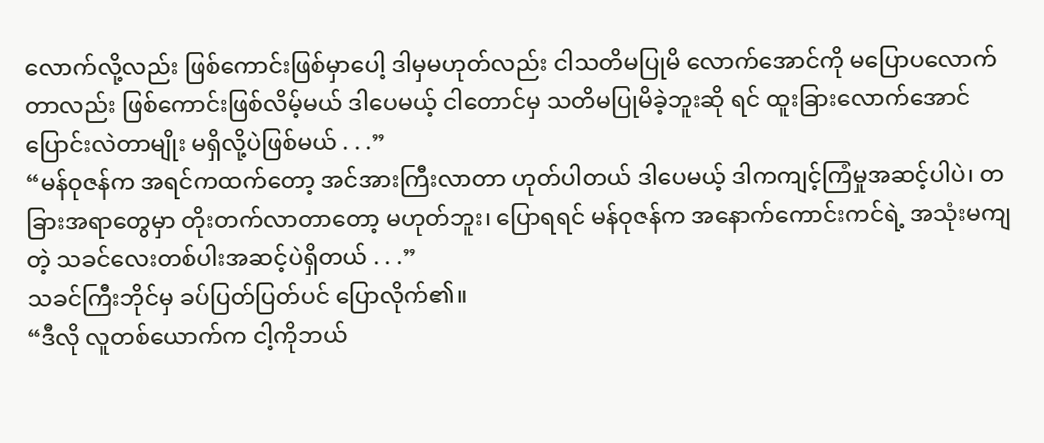လောက်လို့လည်း ဖြစ်ကောင်းဖြစ်မှာပေါ့ ဒါမှမဟုတ်လည်း ငါသတိမပြုမိ လောက်အောင်ကို မပြောပလောက်တာလည်း ဖြစ်ကောင်းဖြစ်လိမ့်မယ် ဒါပေမယ့် ငါတောင်မှ သတိမပြုမိခဲ့ဘူးဆို ရင် ထူးခြားလောက်အောင် ပြောင်းလဲတာမျိုး မရှိလို့ပဲဖြစ်မယ် . . .”
“မန်ဝုဇန်က အရင်ကထက်တော့ အင်အားကြီးလာတာ ဟုတ်ပါတယ် ဒါပေမယ့် ဒါကကျင့်ကြံမှုအဆင့်ပါပဲ၊ တခြားအရာတွေမှာ တိုးတက်လာတာတော့ မဟုတ်ဘူး၊ ပြောရရင် မန်ဝုဇန်က အနောက်ကောင်းကင်ရဲ့ အသုံးမကျ တဲ့ သခင်လေးတစ်ပါးအဆင့်ပဲရှိတယ် . . .”
သခင်ကြီးဘိုင်မှ ခပ်ပြတ်ပြတ်ပင် ပြောလိုက်၏။
“ဒီလို လူတစ်ယောက်က ငါ့ကိုဘယ်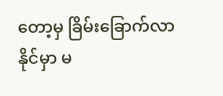တော့မှ ခြိမ်းခြောက်လာနိုင်မှာ မ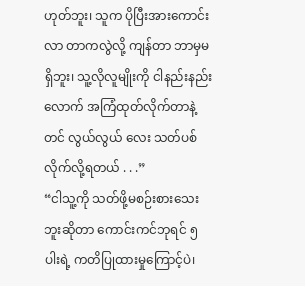ဟုတ်ဘူး၊ သူက ပိုပြီးအားကောင်းလာ တာကလွဲလို့ ကျန်တာ ဘာမှမရှိဘူး၊ သူ့လိုလူမျိုးကို ငါနည်းနည်းလောက် အကြံထုတ်လိုက်တာနဲ့တင် လွယ်လွယ် လေး သတ်ပစ်လိုက်လို့ရတယ် . . .”
“ငါသူ့ကို သတ်ဖို့မစဉ်းစားသေးဘူးဆိုတာ ကောင်းကင်ဘုရင် ၅ ပါးရဲ့ ကတိပြုထားမှုကြောင့်ပဲ၊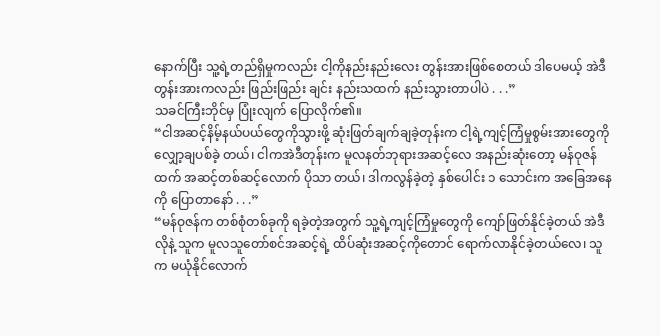နောက်ပြီး သူ့ရဲ့တည်ရှိမှုကလည်း ငါ့ကိုနည်းနည်းလေး တွန်းအားဖြစ်စေတယ် ဒါပေမယ့် အဲဒီတွန်းအားကလည်း ဖြည်းဖြည်း ချင်း နည်းသထက် နည်းသွားတာပါပဲ . . .”
သခင်ကြီးဘိုင်မှ ပြုံးလျက် ပြောလိုက်၏။
“ငါအဆင့်နိမ့်နယ်ပယ်တွေကိုသွားဖို့ ဆုံးဖြတ်ချက်ချခဲ့တုန်းက ငါ့ရဲ့ကျင့်ကြံမှုစွမ်းအားတွေကို လျှော့ချပစ်ခဲ့ တယ်၊ ငါကအဲဒီတုန်းက မူလနတ်ဘုရားအဆင့်လေ အနည်းဆုံးတော့ မန်ဝုဇန်ထက် အဆင့်တစ်ဆင့်လောက် ပိုသာ တယ်၊ ဒါကလွန်ခဲ့တဲ့ နှစ်ပေါင်း ၁ သောင်းက အခြေအနေကို ပြောတာနော် . . .”
“မန်ဝုဇန်က တစ်စုံတစ်ခုကို ရခဲ့တဲ့အတွက် သူ့ရဲ့ကျင့်ကြံမှုတွေကို ကျော်ဖြတ်နိုင်ခဲ့တယ် အဲဒီလိုနဲ့ သူက မူလသူတော်စင်အဆင့်ရဲ့ ထိပ်ဆုံးအဆင့်ကိုတောင် ရောက်လာနိုင်ခဲ့တယ်လေ၊ သူက မယုံနိုင်လောက်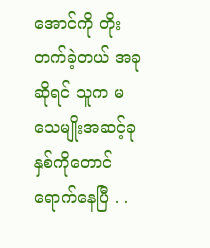အောင်ကို တိုးတက်ခဲ့တယ် အခုဆိုရင် သူက မသေမျိုးအဆင့်ခုနှစ်ကိုတောင် ရောက်နေပြီ . .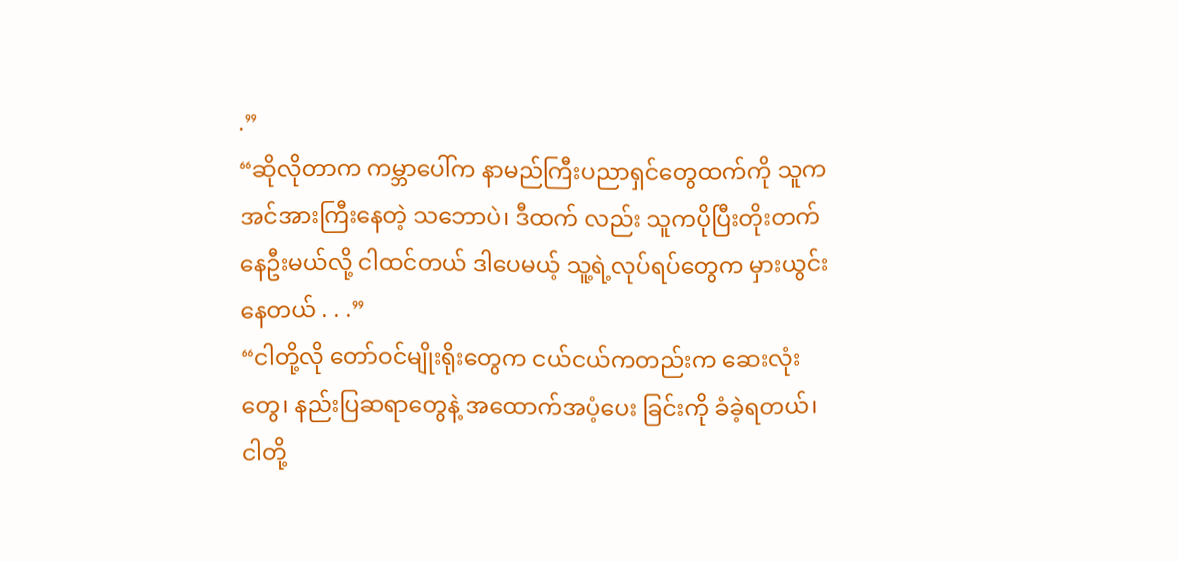.”
“ဆိုလိုတာက ကမ္ဘာပေါ်က နာမည်ကြီးပညာရှင်တွေထက်ကို သူက အင်အားကြီးနေတဲ့ သဘောပဲ၊ ဒီထက် လည်း သူကပိုပြီးတိုးတက်နေဦးမယ်လို့ ငါထင်တယ် ဒါပေမယ့် သူ့ရဲ့လုပ်ရပ်တွေက မှားယွင်းနေတယ် . . .”
“ငါတို့လို တော်ဝင်မျိုးရိုးတွေက ငယ်ငယ်ကတည်းက ဆေးလုံးတွေ၊ နည်းပြဆရာတွေနဲ့ အထောက်အပံ့ပေး ခြင်းကို ခံခဲ့ရတယ်၊ ငါတို့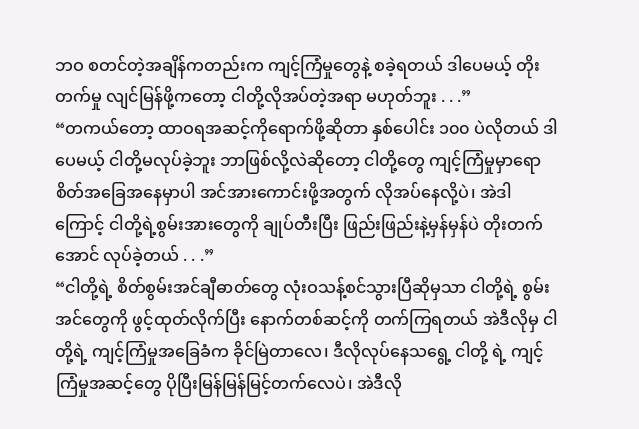ဘဝ စတင်တဲ့အချိန်ကတည်းက ကျင့်ကြံမှုတွေနဲ့ စခဲ့ရတယ် ဒါပေမယ့် တိုးတက်မှု လျင်မြန်ဖို့ကတော့ ငါတို့လိုအပ်တဲ့အရာ မဟုတ်ဘူး . . .”
“တကယ်တော့ ထာဝရအဆင့်ကိုရောက်ဖို့ဆိုတာ နှစ်ပေါင်း ၁၀၀ ပဲလိုတယ် ဒါပေမယ့် ငါတို့မလုပ်ခဲ့ဘူး ဘာဖြစ်လို့လဲဆိုတော့ ငါတို့တွေ ကျင့်ကြံမှုမှာရော စိတ်အခြေအနေမှာပါ အင်အားကောင်းဖို့အတွက် လိုအပ်နေလို့ပဲ၊ အဲဒါကြောင့် ငါတို့ရဲ့စွမ်းအားတွေကို ချုပ်တီးပြီး ဖြည်းဖြည်းနဲ့မှန်မှန်ပဲ တိုးတက်အောင် လုပ်ခဲ့တယ် . . .”
“ငါတို့ရဲ့ စိတ်စွမ်းအင်ချီဓာတ်တွေ လုံးဝသန့်စင်သွားပြီဆိုမှသာ ငါတို့ရဲ့ စွမ်းအင်တွေကို ဖွင့်ထုတ်လိုက်ပြီး နောက်တစ်ဆင့်ကို တက်ကြရတယ် အဲဒီလိုမှ ငါတို့ရဲ့ ကျင့်ကြံမှုအခြေခံက ခိုင်မြဲတာလေ၊ ဒီလိုလုပ်နေသရွေ့ ငါတို့ ရဲ့ ကျင့်ကြံမှုအဆင့်တွေ ပိုပြီးမြန်မြန်မြင့်တက်လေပဲ၊ အဲဒီလို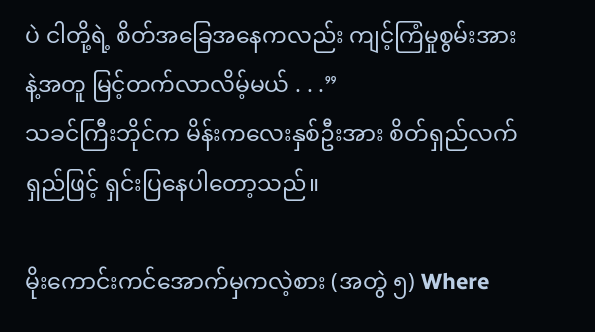ပဲ ငါတို့ရဲ့ စိတ်အခြေအနေကလည်း ကျင့်ကြံမှုစွမ်းအား နဲ့အတူ မြင့်တက်လာလိမ့်မယ် . . .”
သခင်ကြီးဘိုင်က မိန်းကလေးနှစ်ဦးအား စိတ်ရှည်လက်ရှည်ဖြင့် ရှင်းပြနေပါတော့သည်။

မိုးကောင်းကင်အောက်မှကလဲ့စား (အတွဲ ၅) Where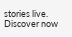stories live. Discover now